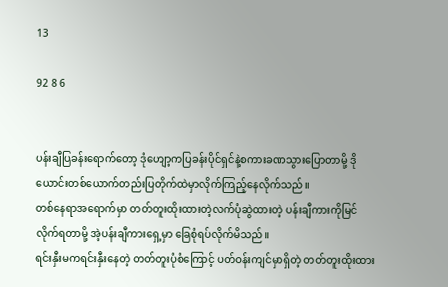13

92 8 6


ပန်းချီပြခန်းရောက်တော့ ဒုံဟျော့ကပြခန်းပိုင်ရှင်နဲ့စကားခဏသွားပြောတာမို့ ဒိုယောင်းတစ်ယောက်တည်းပြတိုက်ထဲမှာလိုက်ကြည့်နေလိုက်သည်။
တစ်နေရာအရောက်မှာ တတ်တူးထိုးထားတဲ့လက်ပုံဆွဲထားတဲ့ ပန်းချီကားကိုမြင်လိုက်ရတာမို့ အဲ့ပန်းချီကားရှေ့မှာ ခြေစုံရပ်လိုက်မိသည်။
ရင်းနှီးမကရင်းနှီးနေတဲ့ တတ်တူးပုံစံကြောင့် ပတ်ဝန်းကျင်မှာရှိတဲ့ တတ်တူးထိုးထား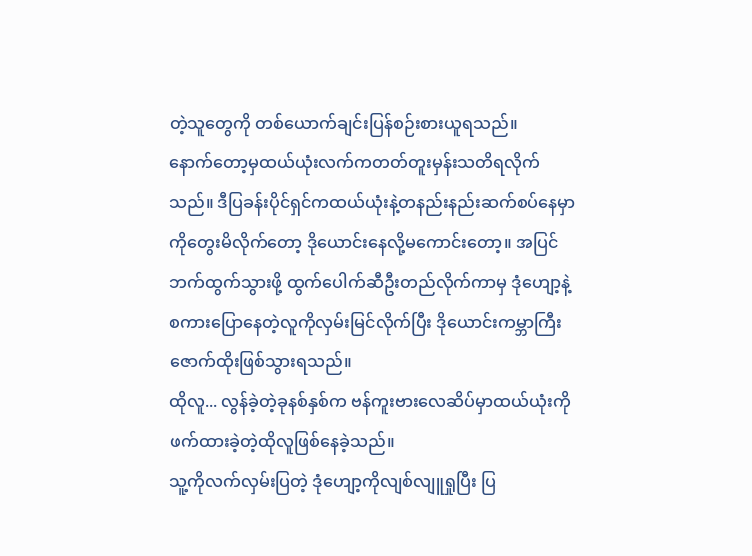တဲ့သူတွေကို တစ်ယောက်ချင်းပြန်စဉ်းစားယူရသည်။
နောက်တော့မှထယ်ယုံးလက်ကတတ်တူးမှန်းသတိရလိုက်သည်။ ဒီပြခန်းပိုင်ရှင်ကထယ်ယုံးနဲ့တနည်းနည်းဆက်စပ်နေမှာကိုတွေးမိလိုက်တော့ ဒိုယောင်းနေလို့မကောင်းတော့။ အပြင်ဘက်ထွက်သွားဖို့ ထွက်ပေါက်ဆီဦးတည်လိုက်ကာမှ ဒုံဟျော့နဲ့စကားပြောနေတဲ့လူကိုလှမ်းမြင်လိုက်ပြီး ဒိုယောင်းကမ္ဘာကြီးဇောက်ထိုးဖြစ်သွားရသည်။
ထိုလူ... လွန်ခဲ့တဲ့ခုနစ်နှစ်က ဗန်ကူးဗားလေဆိပ်မှာထယ်ယုံးကိုဖက်ထားခဲ့တဲ့ထိုလူဖြစ်နေခဲ့သည်။
သူ့ကိုလက်လှမ်းပြတဲ့ ဒုံဟျော့ကိုလျစ်လျူရှုပြီး ပြ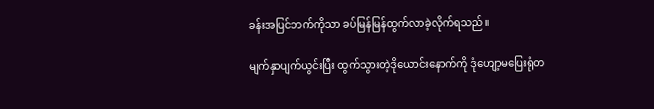ခန်းအပြင်ဘက်ကိုသာ ခပ်မြန်မြန်ထွက်လာခဲ့လိုက်ရသည်။

မျက်နှာပျက်ယွင်းပြီး ထွက်သွားတဲ့ဒိုယောင်းနောက်ကို ဒုံဟျော့မပြေးရုံတ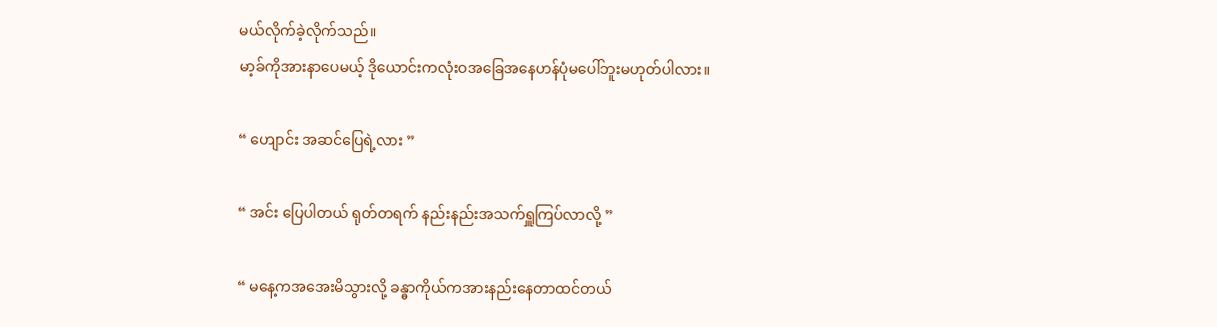မယ်လိုက်ခဲ့လိုက်သည်။
မာ့ခ်ကိုအားနာပေမယ့် ဒိုယောင်းကလုံးဝအခြေအနေဟန်ပုံမပေါ်ဘူးမဟုတ်ပါလား။

“ ဟျောင်း အဆင်ပြေရဲ့လား ”

“ အင်း ပြေပါတယ် ရုတ်တရက် နည်းနည်းအသက်ရှူကြပ်လာလို့ ”

“ မနေ့ကအအေးမိသွားလို့ ခန္ဓာကိုယ်ကအားနည်းနေတာထင်တယ်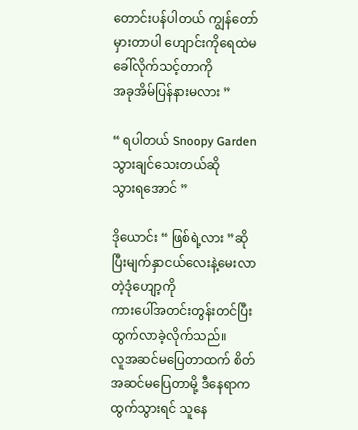တောင်းပန်ပါတယ် ကျွန်တော်မှားတာပါ ဟျောင်းကိုရေထဲမခေါ်လိုက်သင့်တာကို
အခုအိမ်ပြန်နားမလား ”

“ ရပါတယ် Snoopy Gardenသွားချင်သေးတယ်ဆို
သွားရအောင် ”

ဒိုယောင်း “ ဖြစ်ရဲ့လား ”ဆိုပြီးမျက်နှာငယ်လေးနဲ့မေးလာတဲ့ဒုံဟျော့ကို
ကားပေါ်အတင်းတွန်းတင်ပြီး ထွက်လာခဲ့လိုက်သည်။
လူအဆင်မပြေတာထက် စိတ်အဆင်မပြေတာမို့ ဒီနေရာကထွက်သွားရင် သူနေ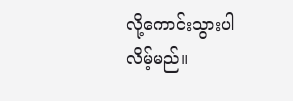လို့ကောင်းသွားပါလိမ့်မည်။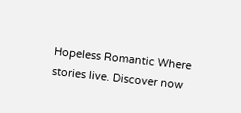Hopeless Romantic Where stories live. Discover now